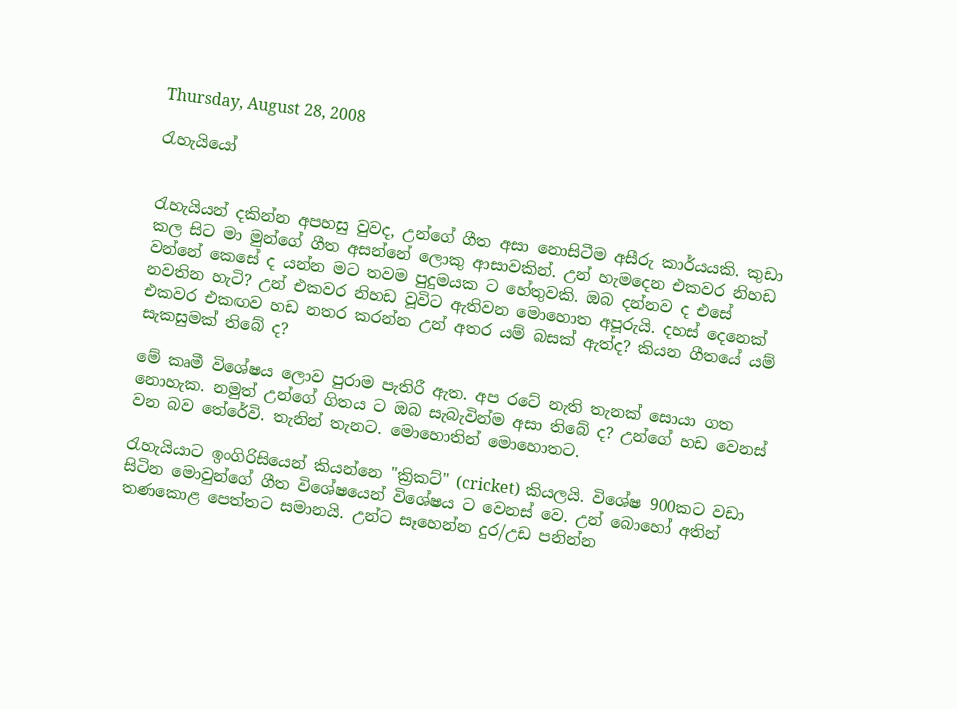Thursday, August 28, 2008

රැහැයියෝ


රැහැයියන් දකින්න අපහසු වුවද, උන්ගේ ගීත අසා නොසිටීම අසීරු කාර්යයකි. කුඩා කල සිට මා මුන්ගේ ගීත අසන්නේ ලොකු ආසාවකින්. උන් හැමදෙන එකවර නිහඩ වන්නේ කෙසේ ද යන්න මට තවම පුදුමයක ට හේතුවකි. ඔබ දන්නව ද එසේ නවතින හැටි? උන් එකවර නිහඩ වූවිට ඇතිවන මොහොත අපූරුයි. දහස් දෙනෙක් එකවර එකඟව හඩ නතර කරන්න උන් අතර යම් බසක් ඇත්ද? කියන ගීතයේ යම් සැකසුමක් තිබේ ද?

මේ කෘමී විශේෂය ලොව පුරාම පැතිරී ඇත. අප රටේ නැති තැනක් සොයා ගත නොහැක. නමුත් උන්ගේ ගිතය ට ඔබ සැබැවින්ම අසා තිබේ ද? උන්ගේ හඩ වෙනස් වන බව තේරේවි. තැනින් තැනට. මොහොතින් මොහොතට.

රැහැයියාට ඉංගිරිසියෙන් කියන්නෙ "ක්‍රිකට්" (cricket) කියලයි. විශේෂ 900කට වඩා සිටින මොවුන්ගේ ගීත විශේෂයෙන් විශේෂය ට වෙනස් වෙ. උන් බොහෝ අතින් තණකොළ පෙත්තට සමානයි. උන්ට සෑහෙන්න දුර/උඩ පනින්න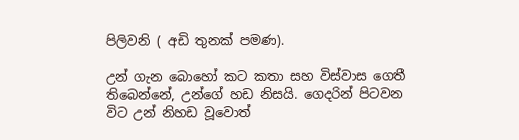පිලිවනි ( අඩි තුනක් පමණ).

උන් ගැන බොහෝ කට කතා සහ විස්වාස ගෙතී තිබෙන්නේ, උන්ගේ හඩ නිසයි. ගෙදරින් පිටවන විට උන් නිහඩ වූවොත්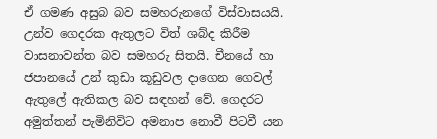ඒ ගමණ අසුබ බව සමහරුනගේ විස්වාසයයි. උන්ව ගෙදරක ඇතුලට විත් ශබ්ද කිරීම වාසනාවන්ත බව සමහරු සිතයි. චීනයේ හා ජපානයේ උන් කුඩා කූඩුවල දාගෙන ගෙවල් ඇතුලේ ඇතිකල බව සඳහන් වේ. ගෙදරට අමුත්තන් පැමිනිවිට අමනාප නොවී පිටවී යන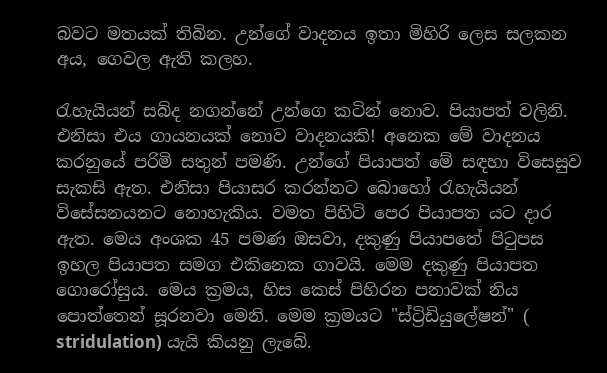බවට මතයක් තිබින. උන්ගේ වාදනය ඉතා මිහිරි ලෙස සලකන අය, ගෙවල ඇති කලහ.

රැහැයියන් සබ්ද නගන්නේ උන්ගෙ කටින් නොව. පියාපත් වලිනි. එනිසා එය ගායනයක් නොව වාදනයකි! අනෙක මේ වාදනය කරනුයේ පරිමි සතුන් පමණි. උන්ගේ පියාපත් මේ සඳහා විසෙසුව සැකසි ඇත. එනිසා පියාසර කරන්නට බොහෝ රැහැයියන් විසේසනයනට නොහැකිය. වමත පිහිටි පෙර පියාපත යට දාර ඇත. මෙය අංශක 45 පමණ ඔසවා, දකුණු පියාපතේ පිටුපස ඉහල පියාපත සමග එකිනෙක ගාවයි. මෙම දකුණු පියාපත ගොරෝසුය. මෙය ක්‍රමය, හිස කෙස් පිහිරන පනාවක් නිය පොත්තෙන් සූරනවා මෙනි. මෙම ක්‍රමයට "ස්ට්‍රිඩියුලේෂන්" ( stridulation) යැයි කියනු ලැබේ.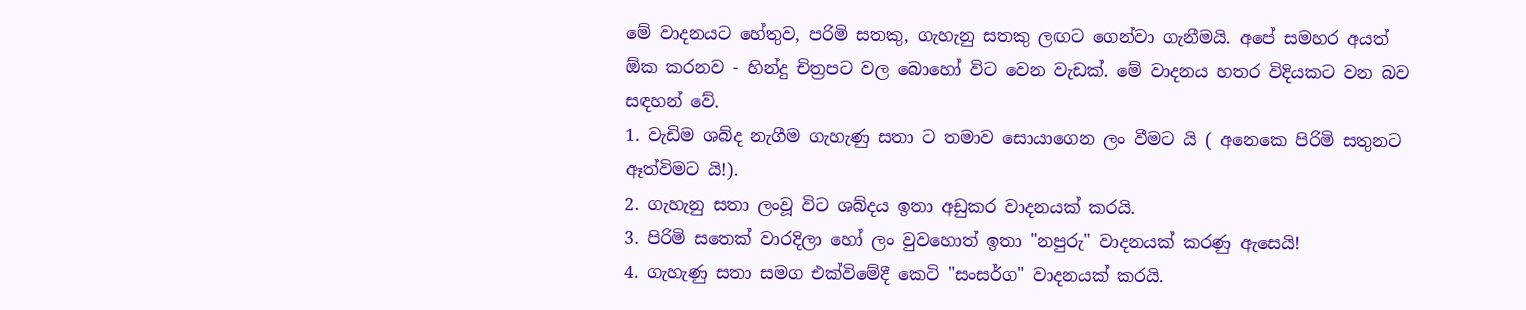මේ වාදනයට හේතුව, පරිමි සතකු, ගැහැනු සතකු ලඟට ගෙන්වා ගැනීමයි. අපේ සමහර අයත් ඕක කරනව - හින්දු චිත්‍රපට වල බොහෝ විට වෙන වැඩක්. මේ වාදනය හතර විදියකට වන බව සඳහන් වේ.
1. වැඩිම ශබ්ද නැගීම ගැහැණු සතා ට තමාව සොයාගෙන ලං වීමට යි ( අනෙකෙ පිරිමි සතුනට ඈත්විමට යි!).
2. ගැහැනු සතා ලංවූ විට ශබ්දය ඉතා අඩුකර වාදනයක් කරයි.
3. පිරිමි සතෙක් වාරදිලා හෝ ලං වුවහොත් ඉතා "නපුරු" වාදනයක් කරණු ඇසෙයි!
4. ගැහැණු සතා සමග එක්විමේදී කෙටි "සංසර්ග" වාදනයක් කරයි.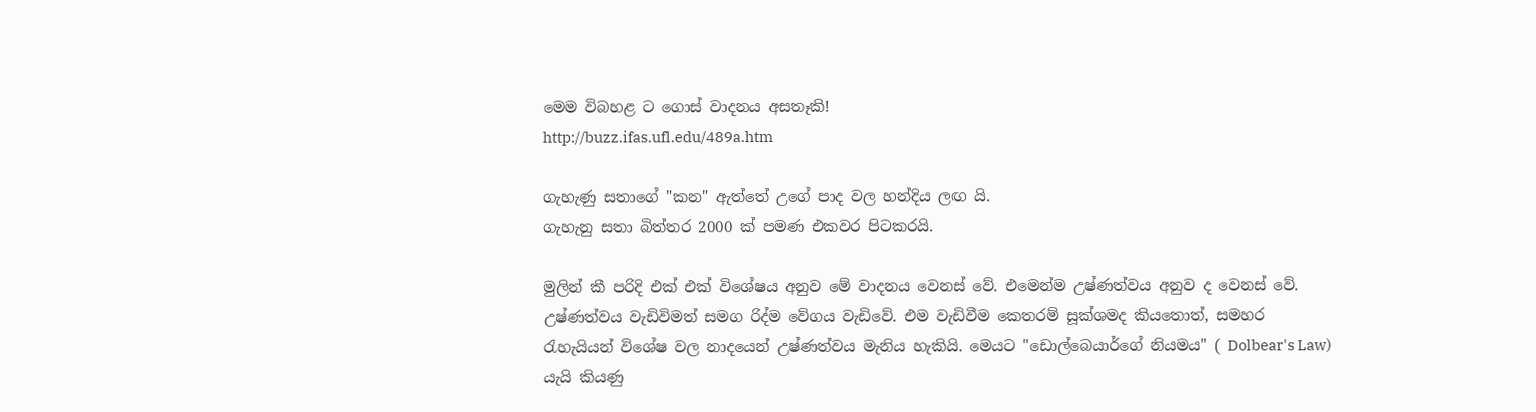මෙම විබහළ ට ගොස් වාදනය අසතෑකි!
http://buzz.ifas.ufl.edu/489a.htm

ගැහැණු සතාගේ "කන" ඇත්තේ උගේ පාද වල හන්දිය ලඟ යි.
ගැහැනු සතා බිත්තර 2000 ක් පමණ එකවර පිටකරයි.

මුලින් කී පරිදි එක් එක් විශේෂය අනුව මේ වාදනය වෙනස් වේ. එමෙන්ම උෂ්ණත්වය අනුව ද වෙනස් වේ. උෂ්ණත්වය වැඩිවිමත් සමග රිද්ම වේගය වැඩිවේ. එම වැඩිවීම කෙතරම් සූක්ශමද කියතොත්, සමහර රැහැයියන් විශේෂ වල නාදයෙන් උෂ්ණත්වය මැනිය හැකියි. මෙයට "ඩොල්බෙයාර්ගේ නියමය" ( Dolbear's Law) යැයි කියණු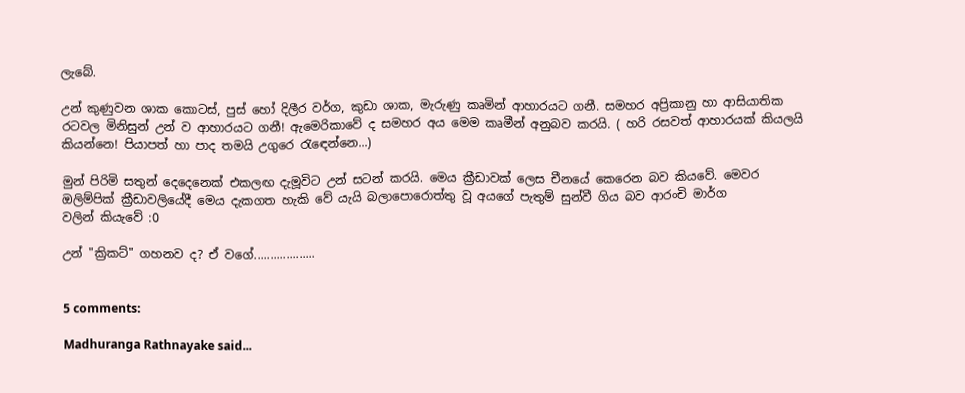ලැබේ.

උන් කුණුවන ශාක කොටස්, පුස් හෝ දිලීර වර්ග, කුඩා ශාක, මැරුණු කෘමින් ආහාරයට ගනී. සමහර අප්‍රිකානු හා ආසියාතික රටවල මිනිසුන් උන් ව ආහාරයට ගනී! ඇමෙරිකාවේ ද සමහර අය මෙම කෘමීන් අනුබව කරයි. ( හරි රසවත් ආහාරයක් කියලයි කියන්නෙ! පියාපත් හා පාද තමයි උගුරෙ රැඳෙන්නෙ...)

මුන් පිරිමි සතුන් දෙදෙනෙක් එකලඟ දැමූවිට උන් සටන් කරයි. මෙය ක්‍රීඩාවක් ලෙස චීනයේ කෙරෙන බව කියවේ. මෙවර ඔලිම්පික් ක්‍රීඩාවලියේදී මෙය දැකගත හැකි වේ යැයි බලාපොරොත්තු වූ අයගේ පැතුම් සුන්වී ගිය බව ආරංචි මාර්ග
වලින් කියැවේ :0

උන් "ක්‍රිකට්" ගහනව ද? ඒ වගේ...................


5 comments:

Madhuranga Rathnayake said...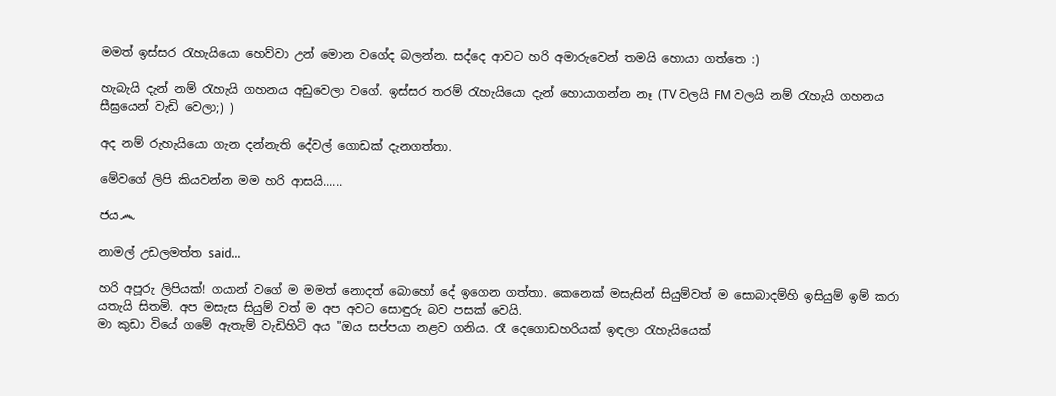මමත් ඉස්සර රැහැයියො හෙව්වා උන් මොන වගේද බලන්න. සද්දෙ ආවට හරි අමාරුවෙන් තමයි හොයා ගත්තෙ :)

හැබැයි දැන් නම් රැහැයි ගහනය අඩුවෙලා වගේ. ඉස්සර තරම් රැහැයියො දැන් හොයාගන්න නෑ (TV වලයි FM වලයි නම් රැහැයි ගහනය සීඝ්‍රයෙන් වැඩි වෙලා;) )

අද නම් රුහැයියො ගැන දන්නැති දේවල් ගොඩක් දැනගත්තා.

මේවගේ ලිපි කියවන්න මම හරි ආසයි......

ජය෴

නාමල් උඩලමත්ත said...

හරි අපූරු ලිපියක්! ගයාන් වගේ ම මමත් නොදත් බොහෝ දේ ඉගෙන ගත්තා. කෙනෙක් මසැසින් සියුම්වත් ම සොබාදම්හි ඉසියුම් ඉම් කරා යතැයි සිතමි. අප මසැස සියුම් වත් ම අප අවට සොඳුරු බව පසක් වෙයි.
මා කුඩා වියේ ගමේ ඇතැම් වැඩිහිටි අය "ඔය සප්පයා නළව ගනිය. රෑ දෙගොඩහරියක් ඉඳලා රැහැයියෙක්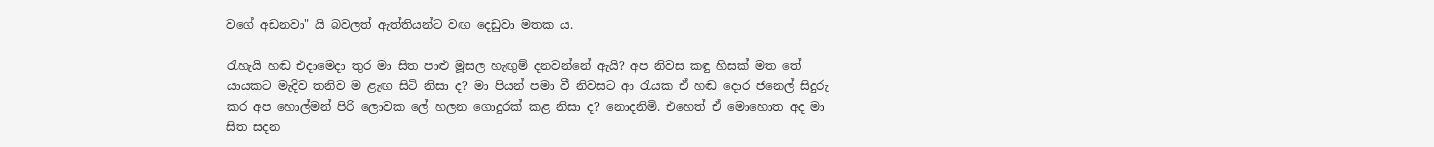වගේ අඩනවා" යි බවලත් ඇත්තියන්ට වඟ දෙඩුවා මතක ය.

රැහැයි හඬ එදාමෙදා තුර මා සිත පාළු මූසල හැඟුම් දනවන්නේ ඇයි? අප නිවස කඳු හිසක් මත තේ යායකට මැදිව තනිව ම ළැඟ සිටි නිසා ද? මා පියන් පමා වී නිවසට ආ රැයක ඒ හඬ දොර ජනෙල් සිදුරු කර අප හොල්මන් පිරි ලොවක ලේ හලන ගොදුරක් කළ නිසා ද? නොදනිමි. එහෙත් ඒ මොහොත අද මා සිත සදන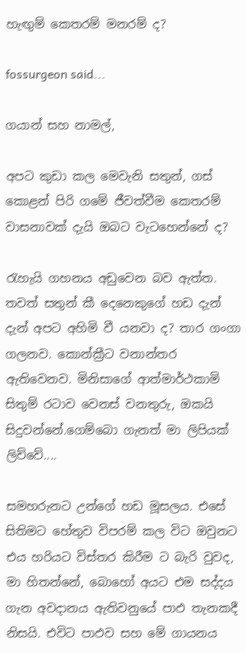හැඟුම් කෙතරම් මනරම් ද?

fossurgeon said...

ගයාන් සහ නාමල්,

අපට කුඩා කල මෙවැනි සතුන්, ගස් කොළන් පිරි ගමේ ජීවත්වීම කෙතරම් වාසනාවක් දැයි ඔබට වැටහෙන්නේ ද?

රැහැයි ගහනය අඩුවෙන බව ඇත්ත. තවත් සතුන් කී දෙනෙකුගේ හඩ දැන් දැන් අපට අහිමි වී යනවා ද? තාර ගංගා ගලනව. කොන්ක්‍රීට වනාන්තර ඇතිවෙනව. මිනිසාගේ ආත්මාර්ථකාමි සිතුම් රටාව වෙනස් වනතුරු, ඔකයි සිදුවන්නේ.ගෙම්බො ගැනත් මා ලිපියක් ලිව්වේ....

සමහරුනට උන්ගේ හඩ මූසලය. එසේ සිතිමට හේතුව විපරම් කල විට ඔවුනට එය හරියට විස්තර කිරීම ට බැරි වුවද, මා හිතන්නේ, බොහෝ අයට එම සද්දය ගැන අවදානය ඇතිවනුයේ පාඵ තැනකදී නිසයි. එවිට පාඵව සහ මේ ගායනය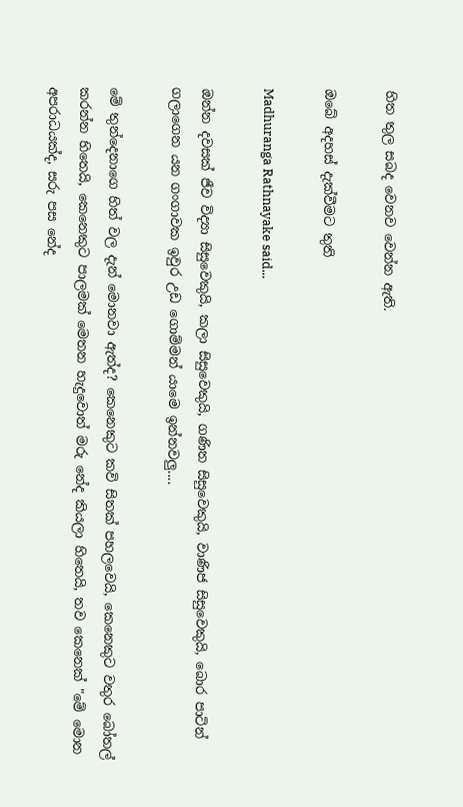හිත තුල සබද වෙනව වෙන්න ඇති.

ඔබේ අදහස් දැක්වීමට තුති

Madhuranga Rathnayake said...

ඔන්න දවසක් ජීව විද්‍යා සිසුවෙකුයි, කලා සිසුවෙකුයි, ගණිත සිසුවෙකුයි, වාණිජ සිසුවෙකුයි, බොර පාටින් ගලාගෙන යන ගංගාවක ඉවුර උඩ ගොම්මන් යාමෙ ඉන්නවලු....

මේ තුන්දෙනාගෙ හිත් වල දැන් මොනවා ඇත්ද? කෙනෙකුට කවි සිතක් පහලවෙයි, කෙනෙකුට වතුර බෝතල් කරන්න හිතෙයි, කෙනෙකුට පාලමක් මෙතන හැදුවොත් මරු නේද කියලා හිතෙයි, තව කෙනෙක් "මේ මොන අපරාධයක්ද, සරු පස නේද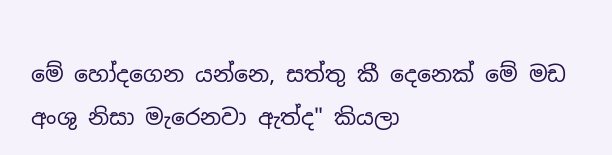මේ හෝදගෙන යන්නෙ, සත්තු කී දෙනෙක් මේ මඩ අංශු නිසා මැරෙනවා ඇත්ද" කියලා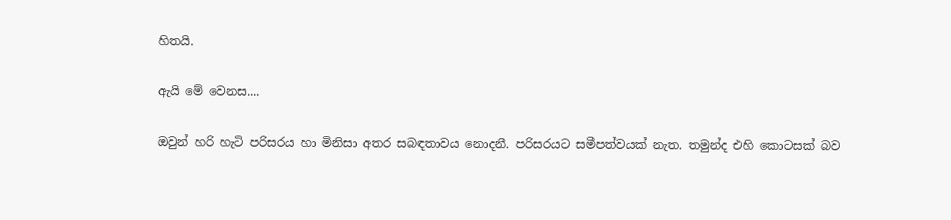හිතයි.

ඇයි මේ වෙනස....

ඔවුන් හරි හැටි පරිසරය හා මිනිසා අතර සබඳතාවය නොදනී. පරිසරයට සමීපත්වයක් නැත. තමුන්ද එහි කොටසක් බව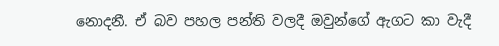නොදනී. ඒ බව පහල පන්ති වලදී ඔවුන්ගේ ඇගට කා වැදී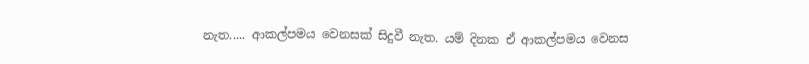නැත..... ආකල්පමය වෙනසක් සිදුවී නැත. යම් දිනක ඒ ආකල්පමය වෙනස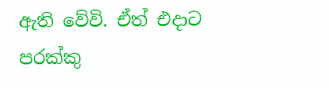ඇති වේවි. ඒත් එදාට පරක්කු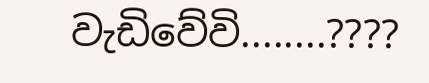වැඩිවේවි........????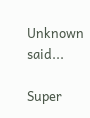Unknown said...

Super